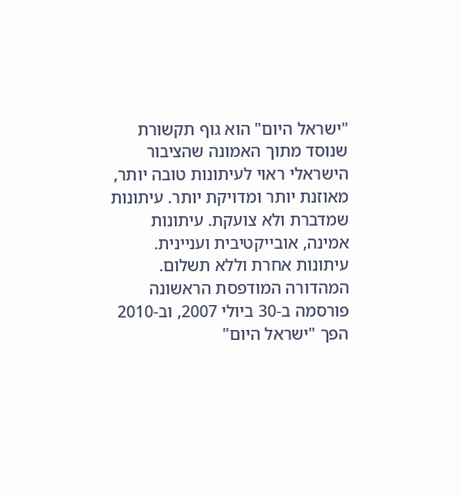"ישראל היום" הוא גוף תקשורת שנוסד מתוך האמונה שהציבור הישראלי ראוי לעיתונות טובה יותר, מאוזנת יותר ומדויקת יותר. עיתונות שמדברת ולא צועקת. עיתונות אמינה, אובייקטיבית ועניינית. עיתונות אחרת וללא תשלום. המהדורה המודפסת הראשונה פורסמה ב-30 ביולי 2007, וב-2010 הפך "ישראל היום"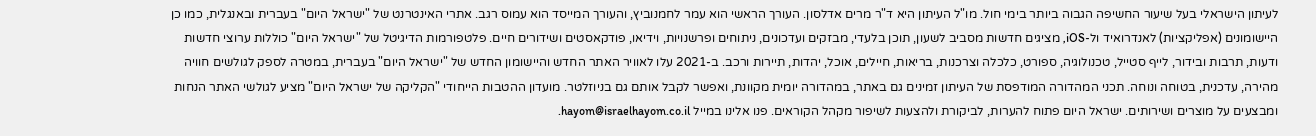לעיתון הישראלי בעל שיעור החשיפה הגבוה ביותר בימי חול. מו"ל העיתון היא ד"ר מרים אדלסון. העורך הראשי הוא עמר לחמנוביץ, והעורך המייסד הוא עמוס רגב. אתרי האינטרנט של "ישראל היום" בעברית ובאנגלית, כמו כן היישומונים (אפליקציות) לאנדרואיד ול-iOS, מציגים חדשות מסביב לשעון, תוכן בלעדי, מבזקים ועדכונים, ניתוחים ופרשנויות, וידיאו, פודקאסטים ושידורים חיים. פלטפורמות הדיגיטל של "ישראל היום" כוללות ערוצי חדשות ודעות, תרבות ובידור, לייף סטייל, טכנולוגיה, ספורט, כלכלה וצרכנות, בריאות, חיילים, אוכל, יהדות, תיירות ורכב. ב-2021 עלו לאוויר האתר החדש והיישומון החדש של "ישראל היום" בעברית, במטרה לספק לגולשים חוויה מהירה, עדכנית, בטוחה ונוחה. תכני המהדורה המודפסת של העיתון זמינים גם באתר, במהדורה יומית מקוונת, ואפשר לקבל אותם גם בניוזלטר. מועדון ההטבות הייחודי "הקליקה של ישראל היום" מציע לגולשי האתר הנחות ומבצעים על מוצרים ושירותים. ישראל היום פתוח להערות, לביקורת ולהצעות לשיפור מקהל הקוראים. פנו אלינו במייל hayom@israelhayom.co.il.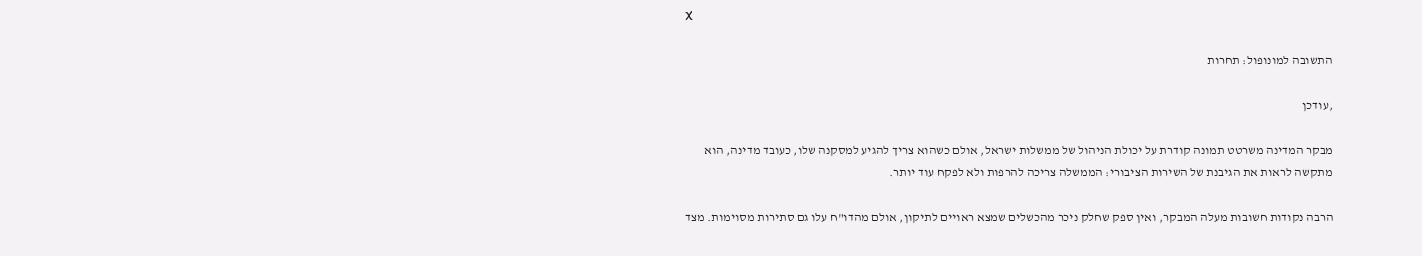X

התשובה למונופול: תחרות

,עודכן

מבקר המדינה משרטט תמונה קודרת על יכולת הניהול של ממשלות ישראל, אולם כשהוא צריך להגיע למסקנה שלו, כעובד מדינה, הוא מתקשה לראות את הגיבנת של השירות הציבורי: הממשלה צריכה להרפות ולא לפקח עוד יותר.

הרבה נקודות חשובות מעלה המבקר, ואין ספק שחלק ניכר מהכשלים שמצא ראויים לתיקון, אולם מהדו"ח עלו גם סתירות מסוימות. מצד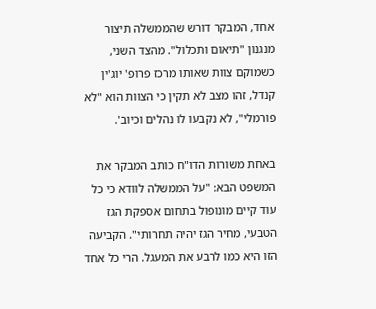אחד, המבקר דורש שהממשלה תיצור מנגנון "תיאום ותכלול". מהצד השני, כשמוקם צוות שאותו מרכז פרופ' יוג'ין קנדל, זהו מצב לא תקין כי הצוות הוא "לא פורמלי", לא נקבעו לו נהלים וכיוב'.

באחת משורות הדו"ח כותב המבקר את המשפט הבא: "על הממשלה לוודא כי כל עוד קיים מונופול בתחום אספקת הגז הטבעי, מחיר הגז יהיה תחרותי". הקביעה הזו היא כמו לרבע את המעגל. הרי כל אחד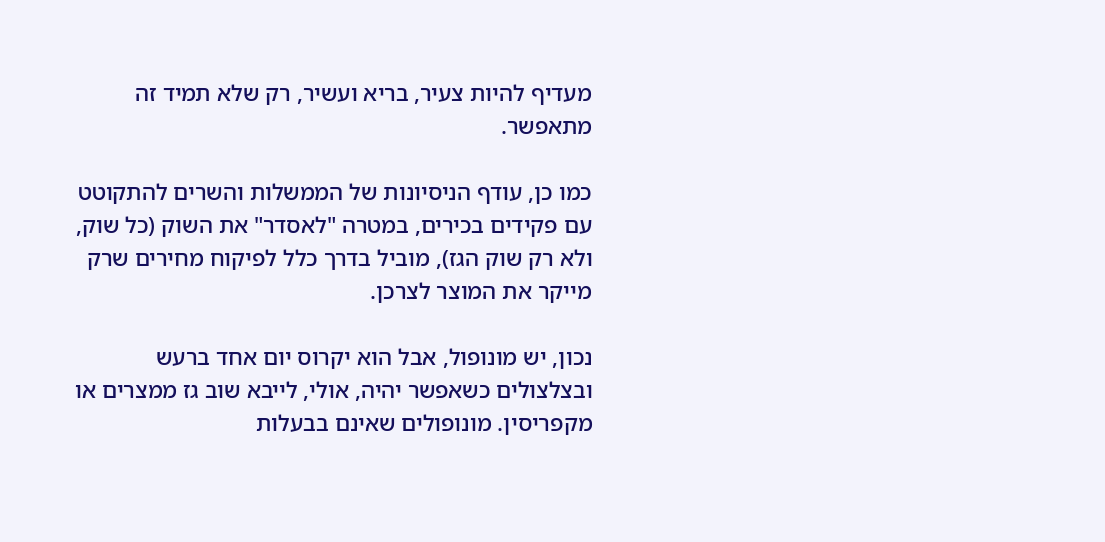מעדיף להיות צעיר, בריא ועשיר, רק שלא תמיד זה מתאפשר.

כמו כן, עודף הניסיונות של הממשלות והשרים להתקוטט עם פקידים בכירים, במטרה "לאסדר" את השוק (כל שוק, ולא רק שוק הגז), מוביל בדרך כלל לפיקוח מחירים שרק מייקר את המוצר לצרכן.

נכון, יש מונופול, אבל הוא יקרוס יום אחד ברעש ובצלצולים כשאפשר יהיה, אולי, לייבא שוב גז ממצרים או מקפריסין. מונופולים שאינם בבעלות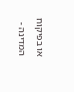או בפיקוח המדינה -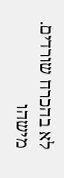לא בהכרח שורדים. מישהו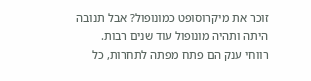זוכר את מיקרוסופט כמונופול? אבל תנובה היתה ותהיה מונופול עוד שנים רבות. רווחי ענק הם פתח מפתה לתחרות, כל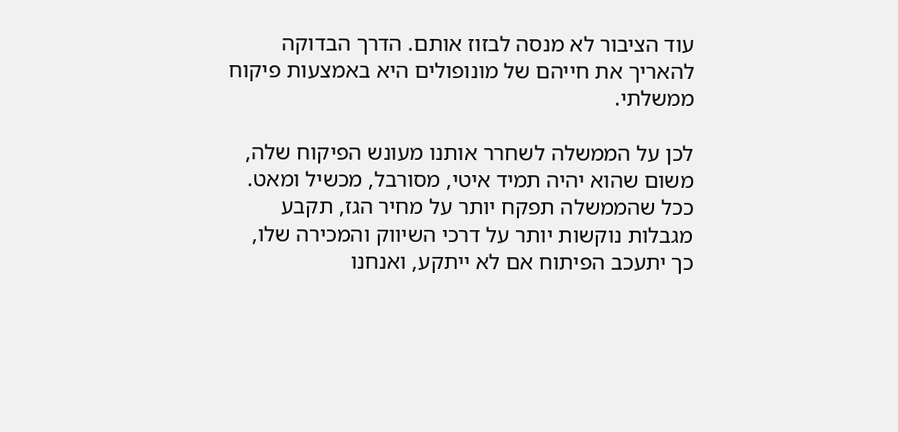עוד הציבור לא מנסה לבזוז אותם. הדרך הבדוקה להאריך את חייהם של מונופולים היא באמצעות פיקוח ממשלתי.

לכן על הממשלה לשחרר אותנו מעונש הפיקוח שלה, משום שהוא יהיה תמיד איטי, מסורבל, מכשיל ומאט. ככל שהממשלה תפקח יותר על מחיר הגז, תקבע מגבלות נוקשות יותר על דרכי השיווק והמכירה שלו, כך יתעכב הפיתוח אם לא ייתקע, ואנחנו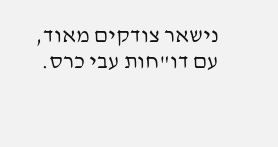נישאר צודקים מאוד, עם דו"חות עבי כרס.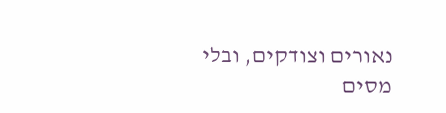נאורים וצודקים, ובלי מסים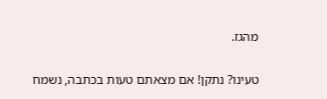מהגז.

טעינו? נתקן! אם מצאתם טעות בכתבה, נשמח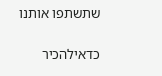שתשתפו אותנו

כדאילהכיר